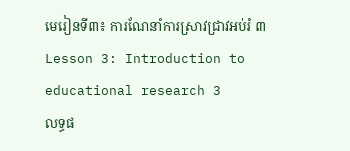មេរៀនទី៣៖ ការណែនាំការស្រាវជ្រាវអប់រំ ៣
Lesson 3: Introduction to educational research 3
លទ្ធផ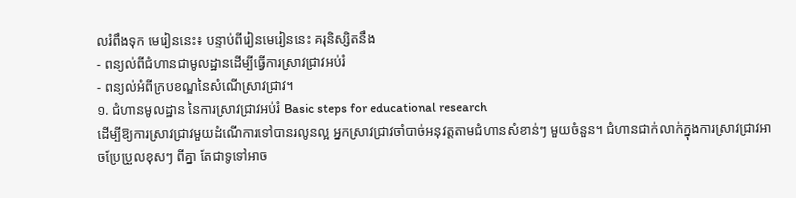លរំពឹងទុក មេរៀននេះ៖ បន្ទាប់ពីរៀនមេរៀននេះ គរុនិស្សិតនឹង
- ពន្យល់ពីជំហានជាមូលដ្ឋានដើម្បីធ្វើការស្រាវជ្រាវអប់រំ
- ពន្យល់អំពីក្របខណ្ឌនៃសំណើស្រាវជ្រាវ។
១. ជំហានមូលដ្ឋាន នៃការស្រាវជ្រាវអប់រំ Basic steps for educational research
ដើម្បីឱ្យការស្រាវជ្រាវមួយដំណើការទៅបានរលូនល្អ អ្នកស្រាវជ្រាវចាំបាច់អនុវត្តតាមជំហានសំខាន់ៗ មួយចំនួន។ ជំហានជាក់លាក់ក្នុងការស្រាវជ្រាវអាចប្រែប្រួលខុសៗ ពីគ្នា តែជាទូទៅអាច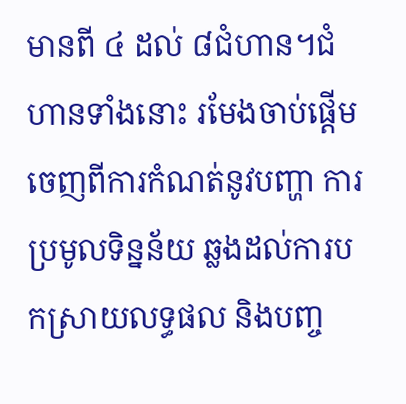មានពី ៤ ដល់ ៨ជំហាន។ជំហានទាំងនោះ រមែងចាប់ផ្តើមចេញពីការកំណត់នូវបញ្ហា ការប្រមូលទិន្នន័យ ឆ្លងដល់ការបកស្រាយលទ្ធផល និងបញ្ច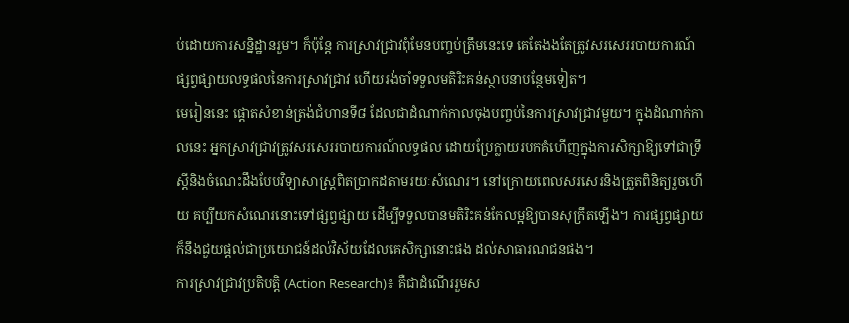ប់ដោយការសន្និដ្ឋានរួម។ ក៏ប៉ុន្តែ ការស្រាវជ្រាវពុំមែនបញ្ចប់ត្រឹមនេះទេ គេតែងងតែត្រូវសរសេររបាយការណ៍ផ្សព្វផ្សាយលទ្ធផលនៃការស្រាវជ្រាវ ហើយរង់ចាំទទួលមតិរិះគន់ស្ថាបនាបន្ថែមទៀត។
មេរៀននេះ ផ្តោតសំខាន់ត្រង់ជំហានទី៨ ដែលជាដំណាក់កាលចុងបញ្ចប់នៃការស្រាវជ្រាវមួយ។ ក្នុងដំណាក់កាលនេះ អ្នកស្រាវជ្រាវត្រូវសរសេររបាយការណ៍លទ្ធផល ដោយប្រែក្លាយរបកគំហើញក្នុងការសិក្សាឱ្យទៅជាទ្រឹស្ដីនិងចំណេះដឹងបែបវិទ្យាសាស្ត្រពិតប្រាកដតាមរយៈសំណេរ។ នៅក្រោយពេលសរសេរនិងត្រួតពិនិត្យរួចហើយ គប្បីយកសំណេរនោះទៅផ្សព្វផ្សាយ ដើម្បីទទួលបានមតិរិះគន់កែលម្អឱ្យបានសុក្រឹតឡើង។ ការផ្សព្វផ្សាយ ក៏នឹងជួយផ្ដល់ជាប្រយោជន៍ដល់វិស័យដែលគេសិក្សានោះផង ដល់សាធារណជនផង។
ការស្រាវជ្រាវប្រតិបត្ដិ (Action Research)៖ គឺជាដំណើររួមស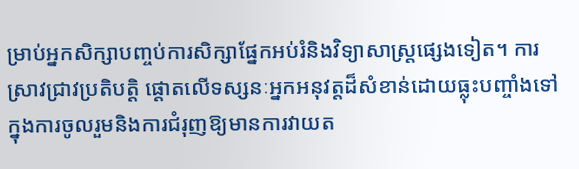ម្រាប់អ្នកសិក្សាបញ្ចប់ការសិក្សាផ្នែកអប់រំនិងវិទ្យាសាស្ត្រផ្សេងទៀត។ ការស្រាវជ្រាវប្រតិបត្ដិ ផ្តោតលើទស្សនៈអ្នកអនុវត្តដ៏សំខាន់ដោយធ្លុះបញ្ចាំងទៅក្នុងការចូលរួមនិងការជំរុញឱ្យមានការវាយត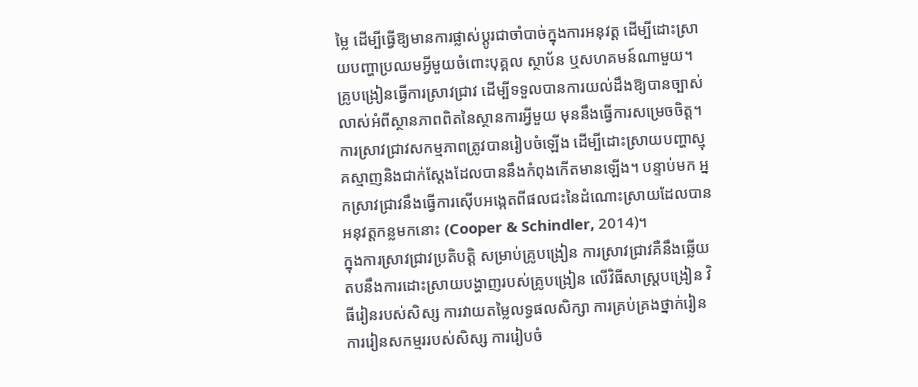ម្លៃ ដើម្បីធ្វើឱ្យមានការផ្លាស់ប្តូរជាចាំបាច់ក្នុងការអនុវត្ត ដើម្បីដោះស្រាយបញ្ហាប្រឈមអ្វីមួយចំពោះបុគ្គល ស្ថាប័ន ឬសហគមន៍ណាមួយ។ គ្រូបង្រៀនធ្វើការស្រាវជ្រាវ ដើម្បីទទួលបានការយល់ដឹងឱ្យបានច្បាស់លាស់អំពីស្ថានភាពពិតនៃស្ថានការអ្វីមួយ មុននឹងធ្វើការសម្រេចចិត្ត។ ការស្រាវជ្រាវសកម្មភាពត្រូវបានរៀបចំឡើង ដើម្បីដោះស្រាយបញ្ហាស្មុគស្មាញនិងជាក់ស្តែងដែលបាននឹងកំពុងកើតមានឡើង។ បន្ទាប់មក អ្នកស្រាវជ្រាវនឹងធ្វើការស៊ើបអង្កេតពីផលជះនៃដំណោះស្រាយដែលបានអនុវត្តកន្លមកនោះ (Cooper & Schindler, 2014)។
ក្នុងការស្រាវជ្រាវប្រតិបត្ដិ សម្រាប់គ្រូបង្រៀន ការស្រាវជ្រាវគឺនឹងឆ្លើយតបនឹងការដោះស្រាយបង្ហាញរបស់គ្រូបង្រៀន លើវិធីសាស្ដ្របង្រៀន វិធីរៀនរបស់សិស្ស ការវាយតម្លៃលទ្ធផលសិក្សា ការគ្រប់គ្រងថ្នាក់រៀន ការរៀនសកម្មររបស់សិស្ស ការរៀបចំ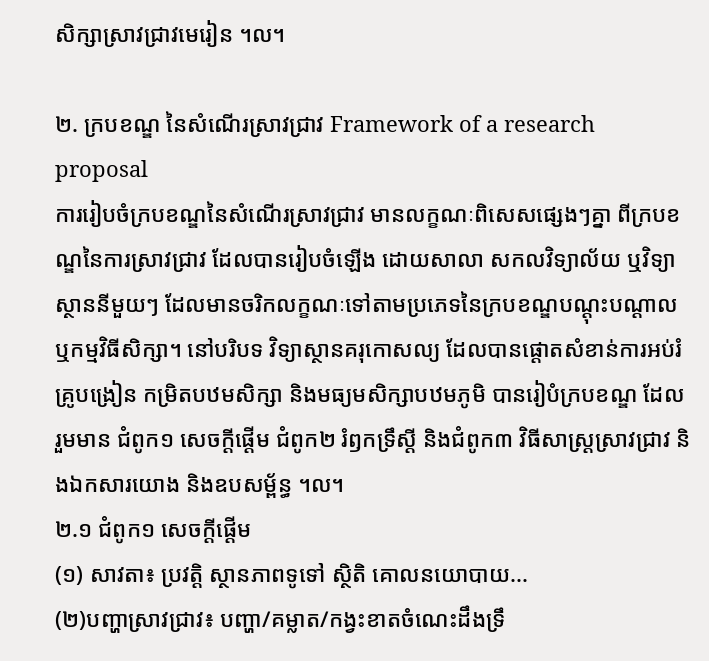សិក្សាស្រាវជ្រាវមេរៀន ។ល។

២. ក្របខណ្ឌ នៃសំណើរស្រាវជ្រាវ Framework of a research proposal
ការរៀបចំក្របខណ្ឌនៃសំណើរស្រាវជ្រាវ មានលក្ខណៈពិសេសផ្សេងៗគ្នា ពីក្របខណ្ឌនៃការស្រាវជ្រាវ ដែលបានរៀបចំឡើង ដោយសាលា សកលវិទ្យាល័យ ឬវិទ្យាស្ថាននីមួយៗ ដែលមានចរិកលក្ខណៈទៅតាមប្រភេទនៃក្របខណ្ឌបណ្ដុះបណ្ដាល ឬកម្មវិធីសិក្សា។ នៅបរិបទ វិទ្យាស្ថានគរុកោសល្យ ដែលបានផ្ដោតសំខាន់ការអប់រំគ្រូបង្រៀន កម្រិតបឋមសិក្សា និងមធ្យមសិក្សាបឋមភូមិ បានរៀបំក្របខណ្ឌ ដែលរួមមាន ជំពូក១ សេចក្ដីផ្ដើម ជំពូក២ រំឭកទ្រឹស្ដី និងជំពូក៣ វិធីសាស្ដ្រស្រាវជ្រាវ និងឯកសារយោង និងឧបសម្ព័ន្ធ ។ល។
២.១ ជំពូក១ សេចក្ដីផ្ដើម
(១) សាវតា៖ ប្រវត្តិ ស្ថានភាពទូទៅ ស្ថិតិ គោលនយោបាយ...
(២)បញ្ហាស្រាវជ្រាវ៖ បញ្ហា/គម្លាត/កង្វះខាតចំណេះដឹងទ្រឹ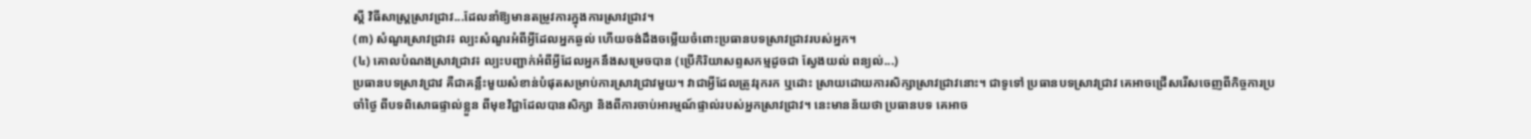ស្ដី វិធីសាស្ដ្រស្រាវជ្រាវ...ដែលនាំឱ្យមានតម្រូវការក្នុងការស្រាវជ្រាវ។
(៣) សំណួរស្រាវជ្រាវ៖ ល្បះសំណួរអំពីអ្វីដែលអ្នកឆ្ងល់ ហើយចង់ដឹងចម្លើយចំពោះប្រធានបទស្រាវជ្រាវរបស់អ្នក។
(៤) គោលបំណងស្រាវជ្រាវ៖ ល្បះបញ្ជាក់អំពីអ្វីដែលអ្នកនឹងសម្រេចបាន (ប្រើកិរិយាសព្ទសកម្មដូចជា ស្វែងយល់ ពន្យល់...)
ប្រធានបទស្រាវជ្រាវ គឺជាគន្លឹះមួយសំខាន់បំផុតសម្រាប់ការស្រាវជ្រាវមួយ។ វាជាអ្វីដែលត្រូវរុករក ឬដោះ ស្រាយដោយការសិក្សាស្រាវជ្រាវនោះ។ ជាទូទៅ ប្រធានបទស្រាវជ្រាវ គេអាចជ្រើសរើសចេញពីកិច្ចការប្រចាំថ្ងៃ ពីបទពិសោធផ្ទាល់ខ្លួន ពីមុខវិជ្ជាដែលបានសិក្សា និងពីការចាប់អារម្មណ៍ផ្ទាល់របស់អ្នកស្រាវជ្រាវ។ នេះមានន័យថា ប្រធានបទ គេអាច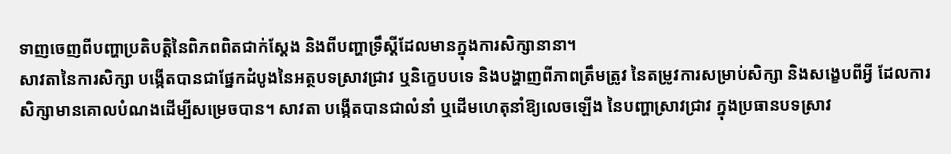ទាញចេញពីបញ្ហាប្រតិបត្តិនៃពិភពពិតជាក់ស្តែង និងពីបញ្ហាទ្រឹស្តីដែលមានក្នុងការសិក្សានានា។
សាវតានៃការសិក្សា បង្កើតបានជាផ្នែកដំបូងនៃអត្ថបទស្រាវជ្រាវ ឬនិក្ខេបបទេ និងបង្ហាញពីភាពត្រឹមត្រូវ នៃតម្រូវការសម្រាប់សិក្សា និងសង្ខេបពីអ្វី ដែលការសិក្សាមានគោលបំណងដើម្បីសម្រេចបាន។ សាវតា បង្កើតបានជាលំនាំ ឬដើមហេតុនាំឱ្យលេចឡើង នៃបញ្ហាស្រាវជ្រាវ ក្នុងប្រធានបទស្រាវ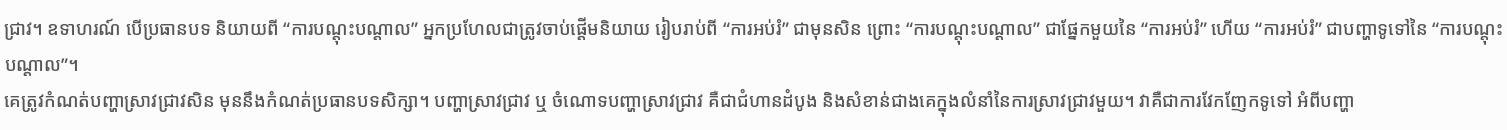ជ្រាវ។ ឧទាហរណ៍ បើប្រធានបទ និយាយពី “ការបណ្ដុះបណ្ដាល” អ្នកប្រហែលជាត្រូវចាប់ផ្ដើមនិយាយ រៀបរាប់ពី “ការអប់រំ” ជាមុនសិន ព្រោះ “ការបណ្ដុះបណ្ដាល” ជាផ្នែកមួយនៃ “ការអប់រំ” ហើយ “ការអប់រំ” ជាបញ្ហាទូទៅនៃ “ការបណ្ដុះបណ្ដាល”។
គេត្រូវកំណត់បញ្ហាស្រាវជ្រាវសិន មុននឹងកំណត់ប្រធានបទសិក្សា។ បញ្ហាស្រាវជ្រាវ ឬ ចំណោទបញ្ហាស្រាវជ្រាវ គឺជាជំហានដំបូង និងសំខាន់ជាងគេក្នុងលំនាំនៃការស្រាវជ្រាវមួយ។ វាគឺជាការវែកញែកទូទៅ អំពីបញ្ហា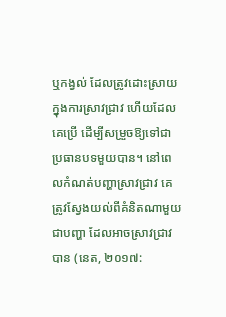ឬកង្វល់ ដែលត្រូវដោះស្រាយក្នុងការស្រាវជ្រាវ ហើយដែលគេប្រើ ដើម្បីសម្រួចឱ្យទៅជាប្រធានបទមួយបាន។ នៅពេលកំណត់បញ្ហាស្រាវជ្រាវ គេត្រូវស្វែងយល់ពីគំនិតណាមួយជាបញ្ហា ដែលអាចស្រាវជ្រាវបាន (នេត, ២០១៧: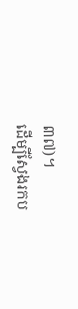៣៧)។
ដើម្បីស្វែងរកប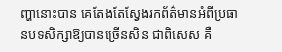ញ្ហានោះបាន គេតែងតែស្វែងរកព័ត៌មានអំពីប្រធានបទសិក្សាឱ្យបានច្រើនសិន ជាពិសេស គឺ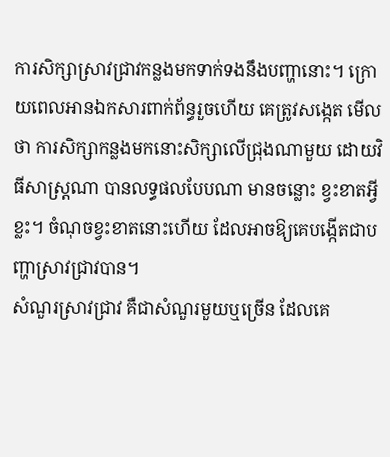ការសិក្សាស្រាវជ្រាវកន្លងមកទាក់ទងនឹងបញ្ហានោះ។ ក្រោយពេលអានឯកសារពាក់ព័ន្ធរួចហើយ គេត្រូវសង្កេត មើលថា ការសិក្សាកន្លងមកនោះសិក្សាលើជ្រុងណាមួយ ដោយវិធីសាស្រ្តណា បានលទ្ធផលបែបណា មានចន្លោះ ខ្វះខាតអ្វីខ្លះ។ ចំណុចខ្វះខាតនោះហើយ ដែលអាចឱ្យគេបង្កើតជាបញ្ហាស្រាវជ្រាវបាន។
សំណួរស្រាវជ្រាវ គឺជាសំណួរមួយឬច្រើន ដែលគេ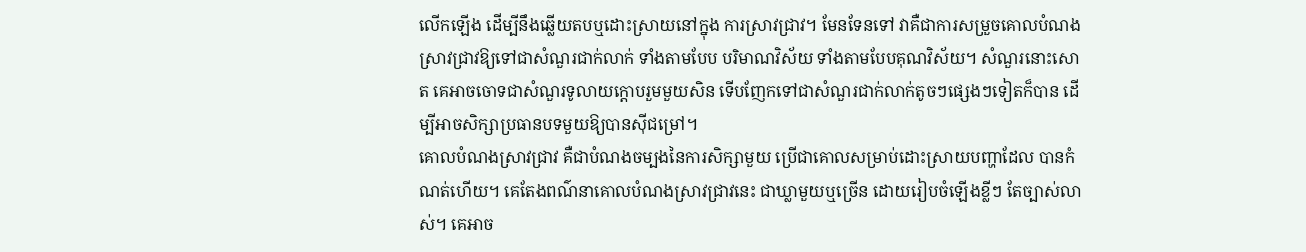លើកឡើង ដើម្បីនឹងឆ្លើយតបឬដោះស្រាយនៅក្នុង ការស្រាវជ្រាវ។ មែនទែនទៅ វាគឺជាការសម្រួចគោលបំណងស្រាវជ្រាវឱ្យទៅជាសំណួរជាក់លាក់ ទាំងតាមបែប បរិមាណវិស័យ ទាំងតាមបែបគុណវិស័យ។ សំណួរនោះសោត គេអាចចោទជាសំណួរទូលាយក្ដោបរួមមួយសិន ទើបញែកទៅជាសំណួរជាក់លាក់តូចៗផ្សេងៗទៀតក៏បាន ដើម្បីអាចសិក្សាប្រធានបទមួយឱ្យបានស៊ីជម្រៅ។
គោលបំណងស្រាវជ្រាវ គឺជាបំណងចម្បងនៃការសិក្សាមួយ ប្រើជាគោលសម្រាប់ដោះស្រាយបញ្ហាដែល បានកំណត់ហើយ។ គេតែងពណ៌នាគោលបំណងស្រាវជ្រាវនេះ ជាឃ្លាមួយឬច្រើន ដោយរៀបចំឡើងខ្លីៗ តែច្បាស់លាស់។ គេអាច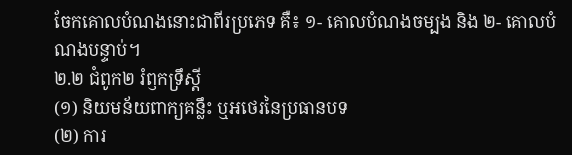ចែកគោលបំណងនោះជាពីរប្រភេទ គឺ៖ ១- គោលបំណងចម្បង និង ២- គោលបំណងបន្ទាប់។
២.២ ជំពូក២ រំឭកទ្រឹស្ដី
(១) និយមន័យពាក្យគន្លឹះ ឬអថេរនៃប្រធានបទ
(២) ការ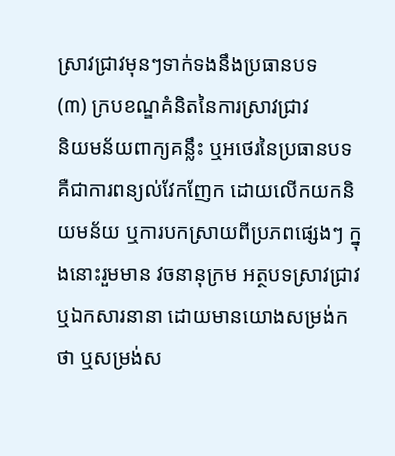ស្រាវជ្រាវមុនៗទាក់ទងនឹងប្រធានបទ
(៣) ក្របខណ្ឌគំនិតនៃការស្រាវជ្រាវ
និយមន័យពាក្យគន្លឹះ ឬអថេរនៃប្រធានបទ គឺជាការពន្យល់វែកញែក ដោយលើកយកនិយមន័យ ឬការបកស្រាយពីប្រភពផ្សេងៗ ក្នុងនោះរួមមាន វចនានុក្រម អត្ថបទស្រាវជ្រាវ ឬឯកសារនានា ដោយមានយោងសម្រង់កថា ឬសម្រង់ស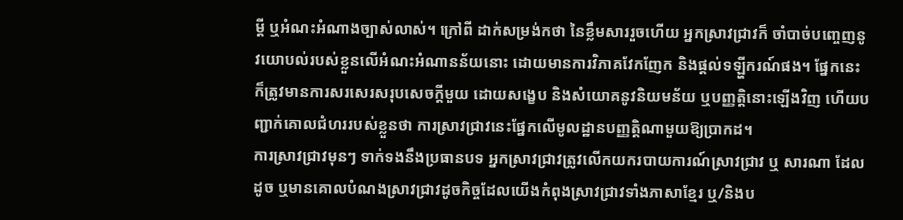ម្ដី ឬអំណះអំណាងច្បាស់លាស់។ ក្រៅពី ដាក់សម្រង់កថា នៃខ្លឹមសាររួចហើយ អ្នកស្រាវជ្រាវក៏ ចាំបាច់បញ្ចេញនូវយោបល់របស់ខ្លួនលើអំណះអំណានន័យនោះ ដោយមានការវិភាគវែកញែក និងផ្ដល់ទឡ្ហីករណ៍ផង។ ផ្នែកនេះ ក៏ត្រូវមានការសរសេរសរុបសេចក្ដីមួយ ដោយសង្ខេប និងសំយោគនូវនិយមន័យ ឬបញ្ញត្ដិនោះឡើងវិញ ហើយបញ្ជាក់គោលជំហររបស់ខ្លួនថា ការស្រាវជ្រាវនេះផ្នែកលើមូលដ្ឋានបញ្ញត្ដិណាមួយឱ្យប្រាកដ។
ការស្រាវជ្រាវមុនៗ ទាក់ទងនឹងប្រធានបទ អ្នកស្រាវជ្រាវត្រូវលើកយករបាយការណ៍ស្រាវជ្រាវ ឬ សារណា ដែលដូច ឬមានគោលបំណងស្រាវជ្រាវដូចកិច្ចដែលយើងកំពុងស្រាវជ្រាវទាំងភាសាខ្មែរ ឬ/និងប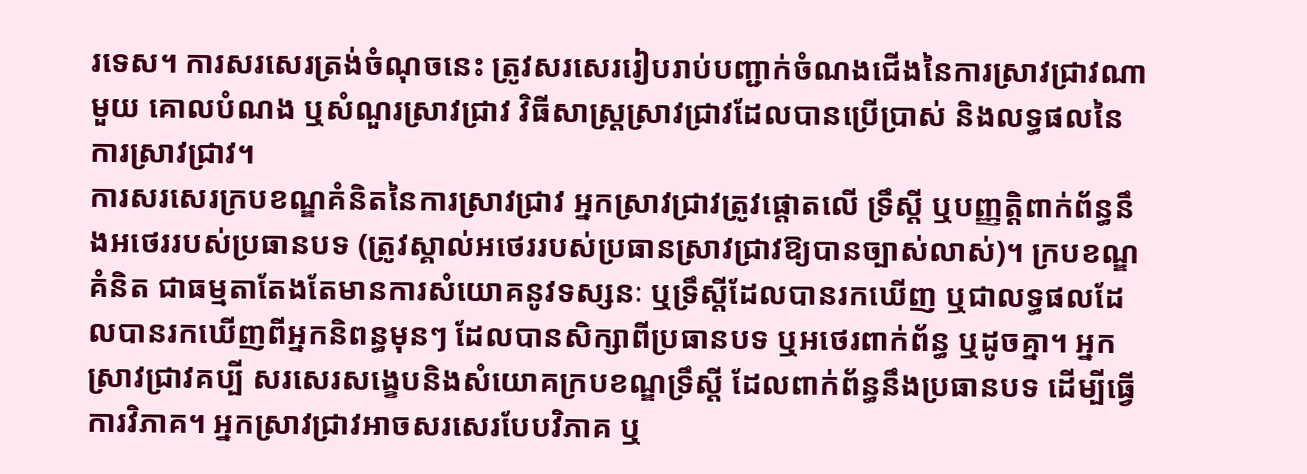រទេស។ ការសរសេរត្រង់ចំណុចនេះ ត្រូវសរសេររៀបរាប់បញ្ជាក់ចំណងជើងនៃការស្រាវជ្រាវណាមួយ គោលបំណង ឬសំណួរស្រាវជ្រាវ វិធីសាស្ដ្រស្រាវជ្រាវដែលបានប្រើប្រាស់ និងលទ្ធផលនៃការស្រាវជ្រាវ។
ការសរសេរក្របខណ្ឌគំនិតនៃការស្រាវជ្រាវ អ្នកស្រាវជ្រាវត្រូវផ្តោតលើ ទ្រឹស្ដី ឬបញ្ញតិ្ដពាក់ព័ន្ធនឹងអថេររបស់ប្រធានបទ (ត្រូវស្គាល់អថេររបស់ប្រធានស្រាវជ្រាវឱ្យបានច្បាស់លាស់)។ ក្របខណ្ឌគំនិត ជាធម្មតាតែងតែមានការសំយោគនូវទស្សនៈ ឬទ្រឹស្ដីដែលបានរកឃើញ ឬជាលទ្ធផលដែលបានរកឃើញពីអ្នកនិពន្ធមុនៗ ដែលបានសិក្សាពីប្រធានបទ ឬអថេរពាក់ព័ន្ធ ឬដូចគ្នា។ អ្នកស្រាវជ្រាវគប្បី សរសេរសង្ខេបនិងសំយោគក្របខណ្ឌទ្រឹស្ដី ដែលពាក់ព័ន្ធនឹងប្រធានបទ ដើម្បីធ្វើការវិភាគ។ អ្នកស្រាវជ្រាវអាចសរសេរបែបវិភាគ ឬ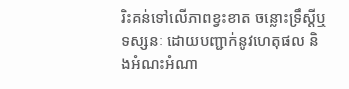រិះគន់ទៅលើភាពខ្វះខាត ចន្លោះទ្រឹស្ដីឬ ទស្សនៈ ដោយបញ្ជាក់នូវហេតុផល និងអំណះអំណា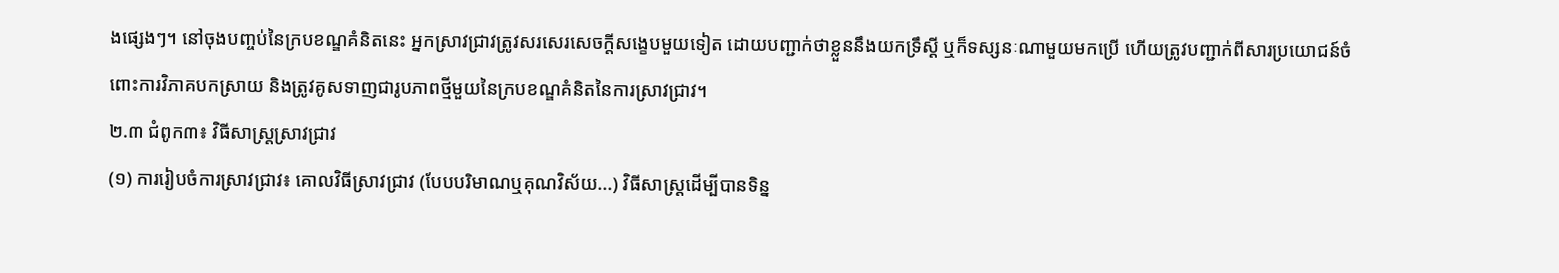ងផ្សេងៗ។ នៅចុងបញ្ចប់នៃក្របខណ្ឌគំនិតនេះ អ្នកស្រាវជ្រាវត្រូវសរសេរសេចក្ដីសង្ខេបមួយទៀត ដោយបញ្ជាក់ថាខ្លួននឹងយកទ្រឹស្ដី ឬក៏ទស្សនៈណាមួយមកប្រើ ហើយត្រូវបញ្ជាក់ពីសារប្រយោជន៍ចំពោះការវិភាគបកស្រាយ និងត្រូវគូសទាញជារូបភាពថ្មីមួយនៃក្របខណ្ឌគំនិតនៃការស្រាវជ្រាវ។
២.៣ ជំពូក៣៖ វិធីសាស្ត្រស្រាវជ្រាវ
(១) ការរៀបចំការស្រាវជ្រាវ៖ គោលវិធីស្រាវជ្រាវ (បែបបរិមាណឬគុណវិស័យ...) វិធីសាស្ដ្រដើម្បីបានទិន្ន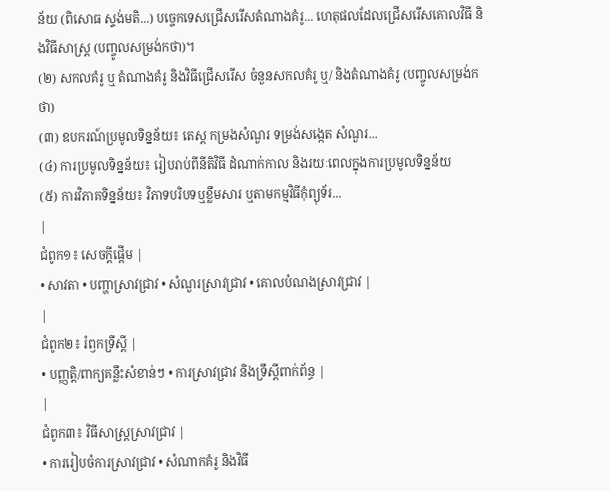ន័យ (ពិសោធ ស្ទង់មតិ...) បច្ចេកទេសជ្រើសរើសតំណាងគំរូ... ហេតុផលដែលជ្រើសរើសគោលវិធី និងវិធីសាស្ដ្រ (បញ្ចូលសម្រង់កថា)។
(២) សកលគំរូ ឬ តំណាងគំរូ និងវិធីជ្រើសរើស ចំនួនសកលគំរូ ឬ/ និងតំណាងគំរូ (បញ្ចូលសម្រង់កថា)
(៣) ឧបករណ៍ប្រមូលទិន្នន័យ៖ តេស្ត កម្រងសំណួរ ទម្រង់សង្កេត សំណួរ...
(៤) ការប្រមូលទិន្នន័យ៖ រៀបរាប់ពីនីតិវិធី ដំណាក់កាល និងរយៈពេលក្នុងការប្រមូលទិន្នន័យ
(៥) ការវិភាគទិន្នន័យ៖ វិភាទបរិបទឬខ្លឹមសារ ឬតាមកម្មវិធីកុំព្យុទ័រ...
|
ជំពូក១៖ សេចក្ដីផ្ដើម |
• សាវតា • បញ្ហាស្រាវជ្រាវ • សំណួរស្រាវជ្រាវ • គោលបំណងស្រាវជ្រាវ |
|
ជំពូក២៖ រំឭកទ្រឹស្ដី |
• បញ្ញត្តិ/ពាក្យគន្លឹះសំខាន់ៗ • ការស្រាវជ្រាវ និងទ្រឹស្ដីពាក់ព័ន្ធ |
|
ជំពូក៣៖ វិធីសាស្ត្រស្រាវជ្រាវ |
• ការរៀបចំការស្រាវជ្រាវ • សំណាកគំរូ និងវិធី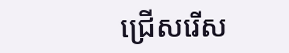ជ្រើសរើស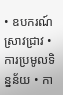• ឧបករណ៍ស្រាវជ្រាវ • ការប្រមូលទិន្នន័យ • កា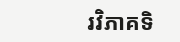រវិភាគទិ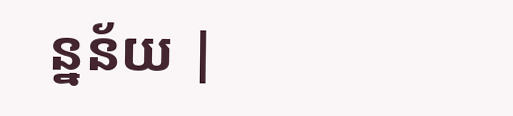ន្នន័យ |